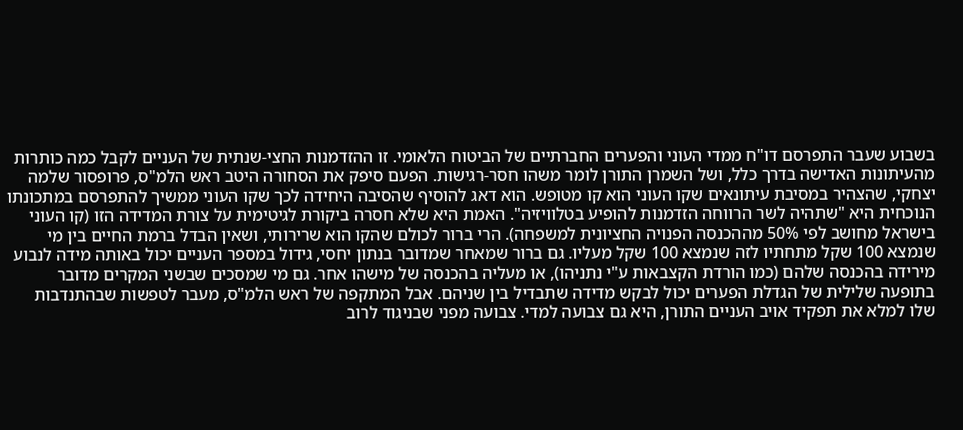בשבוע שעבר התפרסם דו"ח ממדי העוני והפערים החברתיים של הביטוח הלאומי. זו ההזדמנות החצי-שנתית של העניים לקבל כמה כותרות מהעיתונות האדישה בדרך כלל, ושל השמרן התורן לומר משהו חסר-רגישות. הפעם סיפק את הסחורה היטב ראש הלמ"ס, פרופסור שלמה יצחקי, שהצהיר במסיבת עיתונאים שקו העוני הוא קו מטופש. הוא דאג להוסיף שהסיבה היחידה לכך שקו העוני ממשיך להתפרסם במתכונתו הנוכחית היא "שתהיה לשר הרווחה הזדמנות להופיע בטלוויזיה". האמת היא שלא חסרה ביקורת לגיטימית על צורת המדידה הזו (קו העוני בישראל מחושב לפי 50% מההכנסה הפנויה החציונית למשפחה). הרי ברור לכולם שהקו הוא שרירותי, ושאין הבדל ברמת החיים בין מי שנמצא 100 שקל מתחתיו לזה שנמצא 100 שקל מעליו. גם ברור שמאחר שמדובר בנתון יחסי, גידול במספר העניים יכול באותה מידה לנבוע מירידה בהכנסה שלהם (כמו הורדת הקצבאות ע"י נתניהו), או מעליה בהכנסה של מישהו אחר. גם מי שמסכים שבשני המקרים מדובר בתופעה שלילית של הגדלת הפערים יכול לבקש מדידה שתבדיל בין שניהם. אבל המתקפה של ראש הלמ"ס, מעבר לטפשות שבהתנדבות שלו למלא את תפקיד אויב העניים התורן, היא גם צבועה למדי. צבועה מפני שבניגוד לרוב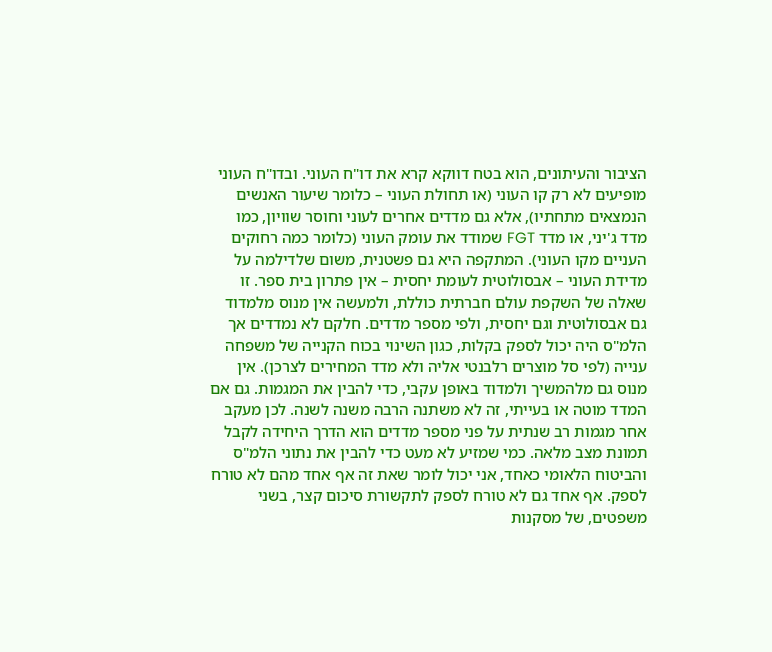הציבור והעיתונים, הוא בטח דווקא קרא את דו"ח העוני. ובדו"ח העוני מופיעים לא רק קו העוני (או תחולת העוני – כלומר שיעור האנשים הנמצאים מתחתיו), אלא גם מדדים אחרים לעוני וחוסר שוויון, כמו מדד ג'יני, או מדד FGT שמודד את עומק העוני (כלומר כמה רחוקים העניים מקו העוני). המתקפה היא גם פשטנית, משום שלדילמה על מדידת העוני – אבסולוטית לעומת יחסית – אין פתרון בית ספר. זו שאלה של השקפת עולם חברתית כוללת, ולמעשה אין מנוס מלמדוד גם אבסולוטית וגם יחסית, ולפי מספר מדדים. חלקם לא נמדדים אך הלמ"ס היה יכול לספק בקלות, כגון השינוי בכוח הקנייה של משפחה ענייה (לפי סל מוצרים רלבנטי אליה ולא מדד המחירים לצרכן). אין מנוס גם מלהמשיך ולמדוד באופן עקבי, כדי להבין את המגמות. גם אם המדד מוטה או בעייתי, זה לא משתנה הרבה משנה לשנה. לכן מעקב אחר מגמות רב שנתית על פני מספר מדדים הוא הדרך היחידה לקבל תמונת מצב מלאה. כמי שמזיע לא מעט כדי להבין את נתוני הלמ"ס והביטוח הלאומי כאחד, אני יכול לומר שאת זה אף אחד מהם לא טורח לספק. אף אחד גם לא טורח לספק לתקשורת סיכום קצר, בשני משפטים, של מסקנות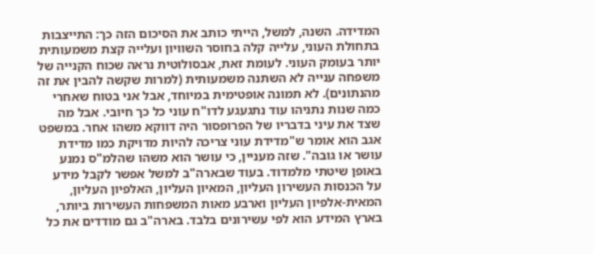המדידה. השנה, למשל, הייתי כותב את הסיכום הזה כך: התייצבות בתחולת העוני, עלייה קלה בחוסר השוויון ועלייה קצת משמעותית יותר בעומק העוני. לעומת זאת, אבסולוטית נראה שכוח הקנייה של משפחה ענייה לא השתנה משמעותית (למרות שקשה להבין את זה מהנתונים). לא תמונה אופטימית במיוחד, אבל אני בטוח שאחרי כמה שנות נתניהו עוד נתגעגע לדו"ח עוני כל כך חיובי. אבל מה שצד את עיני בדבריו של הפרופסור היה דווקא משהו אחר. במשפט אגב הוא אומר ש"מדידת עוני צריכה להיות מדויקת כמו מדידת עושר או גובה". שזה מעניין, כי עושר הוא משהו שהלמ"ס נמנע באופן שיטתי מלמדוד. בעוד שבארה"ב למשל אפשר לקבל מידע על הכנסות העשירון העליון, המאיון העליון, האלפיון העליון, המאית-אלפיון העליון וארבע מאות המשפחות העשירות ביותר, בארץ המידע הוא לפי עשירונים בלבד. בארה"ב גם מודדים את כל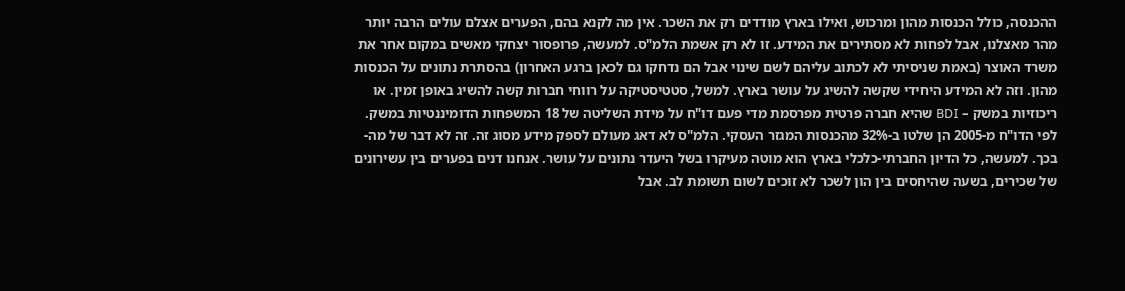ההכנסה, כולל הכנסות מהון ומרכוש, ואילו בארץ מודדים רק את השכר. אין מה לקנא בהם, הפערים אצלם עולים הרבה יותר מהר מאצלנו, אבל לפחות לא מסתירים את המידע. זו לא רק אשמת הלמ"ס. למעשה, פרופסור יצחקי מאשים במקום אחר את משרד האוצר (באמת שניסיתי לא לכתוב עליהם לשם שינוי אבל הם נדחקו גם לכאן ברגע האחרון) בהסתרת נתונים על הכנסות מהון. וזה לא המידע היחידי שקשה להשיג על עושר בארץ. למשל, סטטיסטיקה על רווחי חברות קשה להשיג באופן זמין. או ריכוזיות במשק – BDI שהיא חברה פרטית מפרסמת מדי פעם דו"ח על מידת השליטה של 18 המשפחות הדומיננטיות במשק. לפי הדו"ח מ-2005 הן שלטו ב-32% מהכנסות המגזר העסקי. הלמ"ס לא דאג מעולם לספק מידע מסוג זה. זה לא דבר של מה-בכך. למעשה, כל הדיון החברתי-כלכלי בארץ הוא מוטה מעיקרו בשל היעדר נתונים על עושר. אנחנו דנים בפערים בין עשירונים של שכירים, בשעה שהיחסים בין הון לשכר לא זוכים לשום תשומת לב. אבל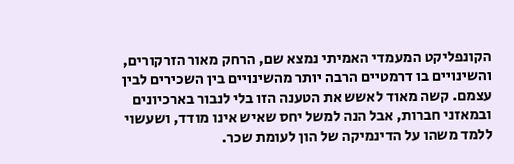הקונפליקט המעמדי האמיתי נמצא שם, הרחק מאור הזרקורים, והשינויים בו דרמטיים הרבה יותר מהשינויים בין השכירים לבין עצמם. קשה מאוד לאשש את הטענה הזו בלי לנבור בארכיונים ובמאזני חברות, אבל הנה למשל יחס שאיש אינו מודד, ושעשוי ללמד משהו על הדינמיקה של הון לעומת שכר.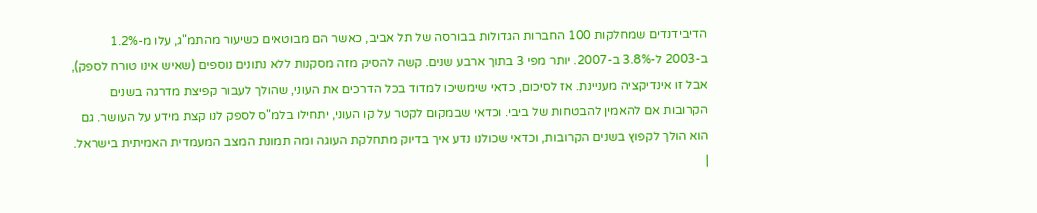הדיבידנדים שמחלקות 100 החברות הגדולות בבורסה של תל אביב, כאשר הם מבוטאים כשיעור מהתמ"ג, עלו מ-1.2% ב-2003 ל-3.8% ב-2007. יותר מפי 3 בתוך ארבע שנים. קשה להסיק מזה מסקנות ללא נתונים נוספים (שאיש אינו טורח לספק), אבל זו אינדיקציה מעניינת. אז לסיכום, כדאי שימשיכו למדוד בכל הדרכים את העוני, שהולך לעבור קפיצת מדרגה בשנים הקרובות אם להאמין להבטחות של ביבי. וכדאי שבמקום לקטר על קו העוני, יתחילו בלמ"ס לספק לנו קצת מידע על העושר. גם הוא הולך לקפוץ בשנים הקרובות, וכדאי שכולנו נדע איך בדיוק מתחלקת העוגה ומה תמונת המצב המעמדית האמיתית בישראל. |